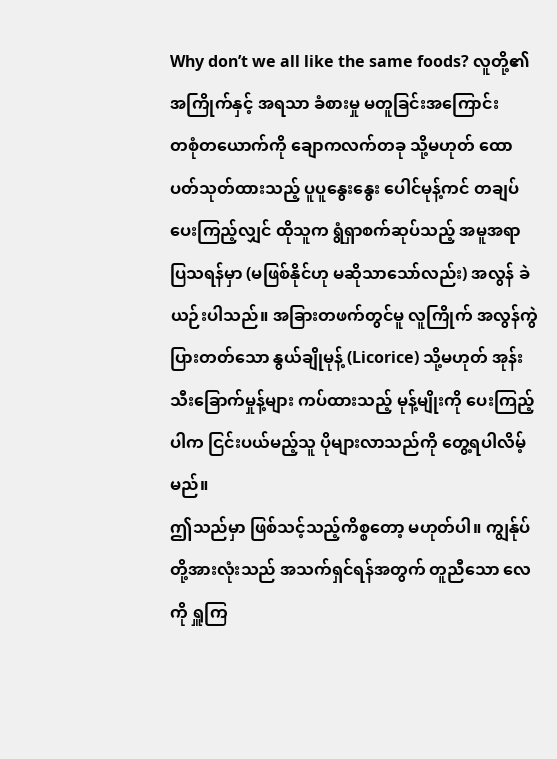Why don’t we all like the same foods? လူတို့၏ အကြိုက်နှင့် အရသာ ခံစားမှု မတူခြင်းအကြောင်း
တစုံတယောက်ကို ချောကလက်တခု သို့မဟုတ် ထောပတ်သုတ်ထားသည့် ပူပူနွေးနွေး ပေါင်မုန့်ကင် တချပ် ပေးကြည့်လျှင် ထိုသူက ရွံရှာစက်ဆုပ်သည့် အမူအရာ ပြသရန်မှာ (မဖြစ်နိုင်ဟု မဆိုသာသော်လည်း) အလွန် ခဲယဉ်းပါသည်။ အခြားတဖက်တွင်မူ လူကြိုက် အလွန်ကွဲပြားတတ်သော နွယ်ချိုမုန့် (Licorice) သို့မဟုတ် အုန်းသီးခြောက်မှုန့်များ ကပ်ထားသည့် မုန့်မျိုးကို ပေးကြည့်ပါက ငြင်းပယ်မည့်သူ ပိုများလာသည်ကို တွေ့ရပါလိမ့်မည်။
ဤသည်မှာ ဖြစ်သင့်သည့်ကိစ္စတော့ မဟုတ်ပါ။ ကျွန်ုပ်တို့အားလုံးသည် အသက်ရှင်ရန်အတွက် တူညီသော လေကို ရှူကြ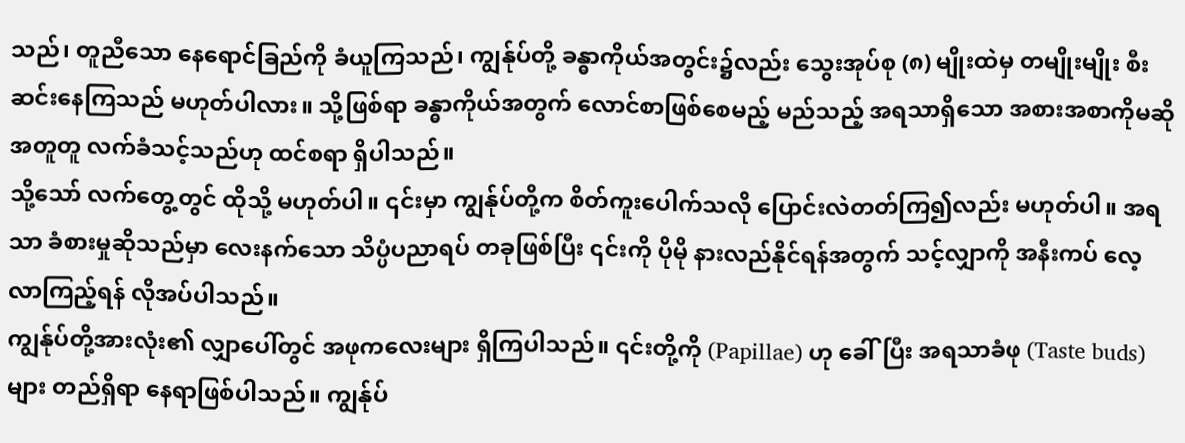သည်၊ တူညီသော နေရောင်ခြည်ကို ခံယူကြသည်၊ ကျွန်ုပ်တို့ ခန္ဓာကိုယ်အတွင်း၌လည်း သွေးအုပ်စု (၈) မျိုးထဲမှ တမျိုးမျိုး စီးဆင်းနေကြသည် မဟုတ်ပါလား။ သို့ဖြစ်ရာ ခန္ဓာကိုယ်အတွက် လောင်စာဖြစ်စေမည့် မည်သည့် အရသာရှိသော အစားအစာကိုမဆို အတူတူ လက်ခံသင့်သည်ဟု ထင်စရာ ရှိပါသည်။
သို့သော် လက်တွေ့တွင် ထိုသို့ မဟုတ်ပါ။ ၎င်းမှာ ကျွန်ုပ်တို့က စိတ်ကူးပေါက်သလို ပြောင်းလဲတတ်ကြ၍လည်း မဟုတ်ပါ။ အရသာ ခံစားမှုဆိုသည်မှာ လေးနက်သော သိပ္ပံပညာရပ် တခုဖြစ်ပြီး ၎င်းကို ပိုမို နားလည်နိုင်ရန်အတွက် သင့်လျှာကို အနီးကပ် လေ့လာကြည့်ရန် လိုအပ်ပါသည်။
ကျွန်ုပ်တို့အားလုံး၏ လျှာပေါ်တွင် အဖုကလေးများ ရှိကြပါသည်။ ၎င်းတို့ကို (Papillae) ဟု ခေါ်ပြီး အရသာခံဖု (Taste buds) များ တည်ရှိရာ နေရာဖြစ်ပါသည်။ ကျွန်ုပ်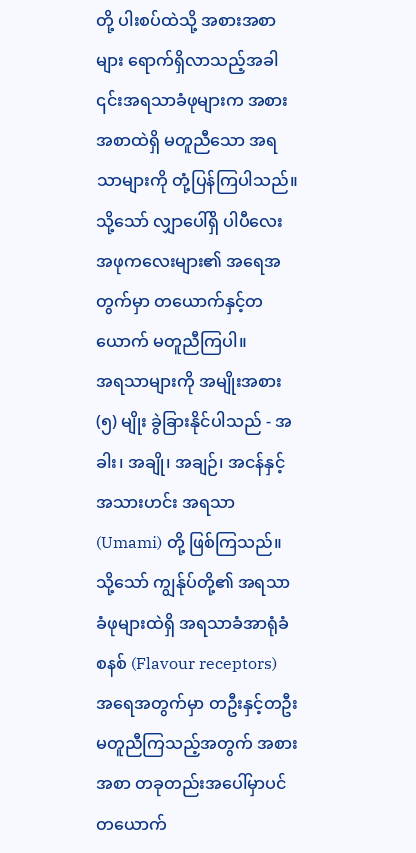တို့ ပါးစပ်ထဲသို့ အစားအစာများ ရောက်ရှိလာသည့်အခါ ၎င်းအရသာခံဖုများက အစားအစာထဲရှိ မတူညီသော အရသာများကို တုံ့ပြန်ကြပါသည်။ သို့သော် လျှာပေါ်ရှိ ပါပီလေး အဖုကလေးများ၏ အရေအတွက်မှာ တယောက်နှင့်တယောက် မတူညီကြပါ။
အရသာများကို အမျိုးအစား (၅) မျိုး ခွဲခြားနိုင်ပါသည် - အခါး၊ အချို၊ အချဉ်၊ အငန်နှင့် အသားဟင်း အရသာ (Umami) တို့ ဖြစ်ကြသည်။ သို့သော် ကျွန်ုပ်တို့၏ အရသာခံဖုများထဲရှိ အရသာခံအာရုံခံစနစ် (Flavour receptors) အရေအတွက်မှာ တဦးနှင့်တဦး မတူညီကြသည့်အတွက် အစားအစာ တခုတည်းအပေါ်မှာပင် တယောက်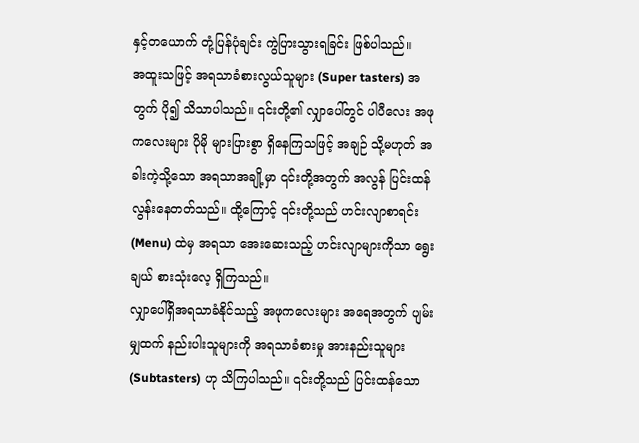နှင့်တယောက် တုံ့ပြန်ပုံချင်း ကွဲပြားသွားရခြင်း ဖြစ်ပါသည်။
အထူးသဖြင့် အရသာခံစားလွယ်သူများ (Super tasters) အတွက် ပို၍ သိသာပါသည်။ ၎င်းတို့၏ လျှာပေါ်တွင် ပါပီလေး အဖုကလေးများ ပိုမို များပြားစွာ ရှိနေကြသဖြင့် အချဉ် သို့မဟုတ် အခါးကဲ့သို့သော အရသာအချို့မှာ ၎င်းတို့အတွက် အလွန် ပြင်းထန်လွန်းနေတတ်သည်။ ထို့ကြောင့် ၎င်းတို့သည် ဟင်းလျာစာရင်း (Menu) ထဲမှ အရသာ အေးဆေးသည့် ဟင်းလျာများကိုသာ ရွေးချယ် စားသုံးလေ့ ရှိကြသည်။
လျှာပေါ်ရှိအရသာခံနိုင်သည့် အဖုကလေးများ အရေအတွက် ပျမ်းမျှထက် နည်းပါးသူများကို အရသာခံစားမှု အားနည်းသူများ (Subtasters) ဟု သိကြပါသည်။ ၎င်းတို့သည် ပြင်းထန်သော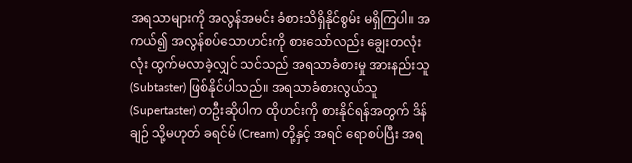အရသာများကို အလွန်အမင်း ခံစားသိရှိနိုင်စွမ်း မရှိကြပါ။ အကယ်၍ အလွန်စပ်သောဟင်းကို စားသော်လည်း ချွေးတလုံးလုံး ထွက်မလာခဲ့လျှင် သင်သည် အရသာခံစားမှု အားနည်းသူ (Subtaster) ဖြစ်နိုင်ပါသည်။ အရသာခံစားလွယ်သူ (Supertaster) တဦးဆိုပါက ထိုဟင်းကို စားနိုင်ရန်အတွက် ဒိန်ချဉ် သို့မဟုတ် ခရင်မ် (Cream) တို့နှင့် အရင် ရောစပ်ပြီး အရ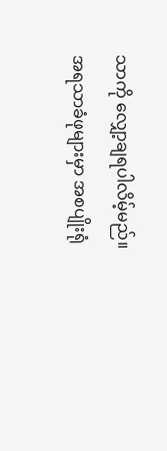သာကို လျှော့ချရပါလိမ့်မည်။
အရသာခံဖုများမှာ အစပျိုးရုံ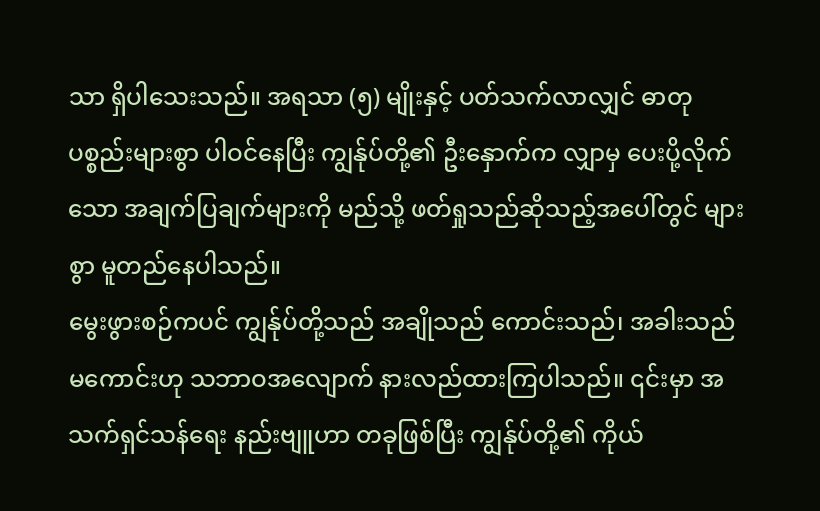သာ ရှိပါသေးသည်။ အရသာ (၅) မျိုးနှင့် ပတ်သက်လာလျှင် ဓာတုပစ္စည်းများစွာ ပါဝင်နေပြီး ကျွန်ုပ်တို့၏ ဦးနှောက်က လျှာမှ ပေးပို့လိုက်သော အချက်ပြချက်များကို မည်သို့ ဖတ်ရှုသည်ဆိုသည့်အပေါ်တွင် များစွာ မူတည်နေပါသည်။
မွေးဖွားစဉ်ကပင် ကျွန်ုပ်တို့သည် အချိုသည် ကောင်းသည်၊ အခါးသည် မကောင်းဟု သဘာဝအလျောက် နားလည်ထားကြပါသည်။ ၎င်းမှာ အသက်ရှင်သန်ရေး နည်းဗျူဟာ တခုဖြစ်ပြီး ကျွန်ုပ်တို့၏ ကိုယ်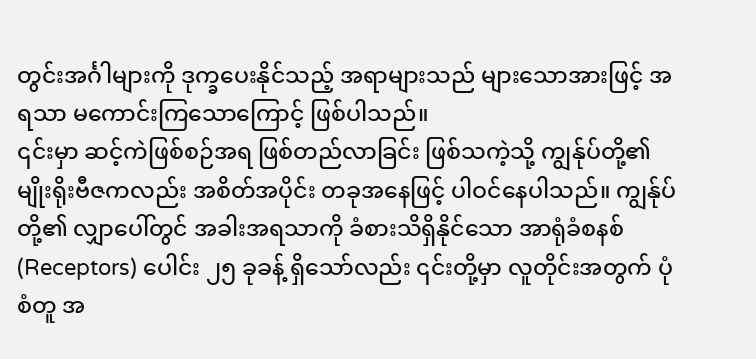တွင်းအင်္ဂါများကို ဒုက္ခပေးနိုင်သည့် အရာများသည် များသောအားဖြင့် အရသာ မကောင်းကြသောကြောင့် ဖြစ်ပါသည်။
၎င်းမှာ ဆင့်ကဲဖြစ်စဉ်အရ ဖြစ်တည်လာခြင်း ဖြစ်သကဲ့သို့ ကျွန်ုပ်တို့၏ မျိုးရိုးဗီဇကလည်း အစိတ်အပိုင်း တခုအနေဖြင့် ပါဝင်နေပါသည်။ ကျွန်ုပ်တို့၏ လျှာပေါ်တွင် အခါးအရသာကို ခံစားသိရှိနိုင်သော အာရုံခံစနစ် (Receptors) ပေါင်း ၂၅ ခုခန့် ရှိသော်လည်း ၎င်းတို့မှာ လူတိုင်းအတွက် ပုံစံတူ အ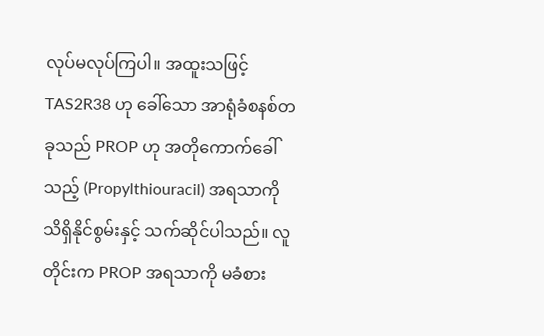လုပ်မလုပ်ကြပါ။ အထူးသဖြင့် TAS2R38 ဟု ခေါ်သော အာရုံခံစနစ်တခုသည် PROP ဟု အတိုကောက်ခေါ်သည့် (Propylthiouracil) အရသာကို သိရှိနိုင်စွမ်းနှင့် သက်ဆိုင်ပါသည်။ လူတိုင်းက PROP အရသာကို မခံစား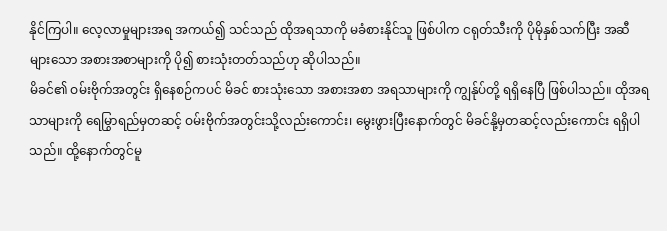နိုင်ကြပါ။ လေ့လာမှုများအရ အကယ်၍ သင်သည် ထိုအရသာကို မခံစားနိုင်သူ ဖြစ်ပါက ငရုတ်သီးကို ပိုမိုနှစ်သက်ပြီး အဆီများသော အစားအစာများကို ပို၍ စားသုံးတတ်သည်ဟု ဆိုပါသည်။
မိခင်၏ ဝမ်းဗိုက်အတွင်း ရှိနေစဉ်ကပင် မိခင် စားသုံးသော အစားအစာ အရသာများကို ကျွန်ုပ်တို့ ရရှိနေပြီ ဖြစ်ပါသည်။ ထိုအရသာများကို ရေမြွာရည်မှတဆင့် ဝမ်းဗိုက်အတွင်းသို့လည်းကောင်း၊ မွေးဖွားပြီးနောက်တွင် မိခင်နို့မှတဆင့်လည်းကောင်း ရရှိပါသည်။ ထို့နောက်တွင်မူ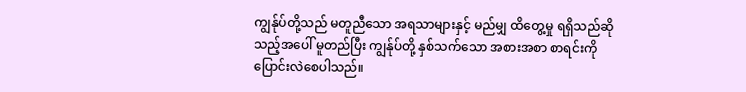ကျွန်ုပ်တို့သည် မတူညီသော အရသာများနှင့် မည်မျှ ထိတွေ့မှု ရရှိသည်ဆိုသည့်အပေါ် မူတည်ပြီး ကျွန်ုပ်တို့ နှစ်သက်သော အစားအစာ စာရင်းကို ပြောင်းလဲစေပါသည်။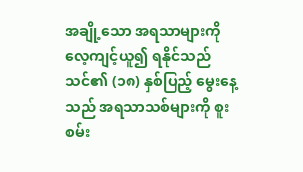အချို့သော အရသာများကို လေ့ကျင့်ယူ၍ ရနိုင်သည်
သင်၏ (၁၈) နှစ်ပြည့် မွေးနေ့သည် အရသာသစ်များကို စူးစမ်း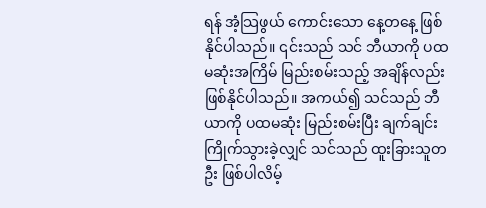ရန် အံ့သြဖွယ် ကောင်းသော နေ့တနေ့ ဖြစ်နိုင်ပါသည်။ ၎င်းသည် သင် ဘီယာကို ပထမဆုံးအကြိမ် မြည်းစမ်းသည့် အချိန်လည်း ဖြစ်နိုင်ပါသည်။ အကယ်၍ သင်သည် ဘီယာကို ပထမဆုံး မြည်းစမ်းပြီး ချက်ချင်း ကြိုက်သွားခဲ့လျှင် သင်သည် ထူးခြားသူတဦး ဖြစ်ပါလိမ့်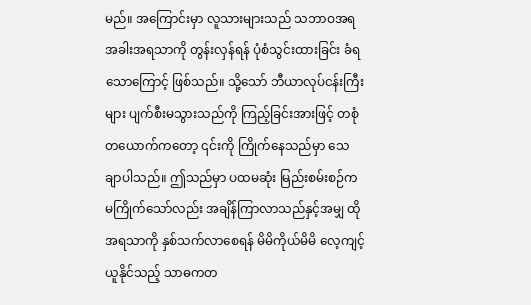မည်။ အကြောင်းမှာ လူသားများသည် သဘာဝအရ အခါးအရသာကို တွန်းလှန်ရန် ပုံစံသွင်းထားခြင်း ခံရသောကြောင့် ဖြစ်သည်။ သို့သော် ဘီယာလုပ်ငန်းကြီးများ ပျက်စီးမသွားသည်ကို ကြည့်ခြင်းအားဖြင့် တစုံတယောက်ကတော့ ၎င်းကို ကြိုက်နေသည်မှာ သေချာပါသည်။ ဤသည်မှာ ပထမဆုံး မြည်းစမ်းစဉ်က မကြိုက်သော်လည်း အချိန်ကြာလာသည်နှင့်အမျှ ထိုအရသာကို နှစ်သက်လာစေရန် မိမိကိုယ်မိမိ လေ့ကျင့်ယူနိုင်သည့် သာဓကတ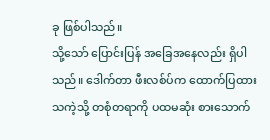ခု ဖြစ်ပါသည်။
သို့သော် ပြောင်းပြန် အခြေအနေလည်း ရှိပါသည်။ ဒေါက်တာ ဖီးလစ်ပ်က ထောက်ပြထားသကဲ့သို့ တစုံတရာကို ပထမဆုံး စားသောက်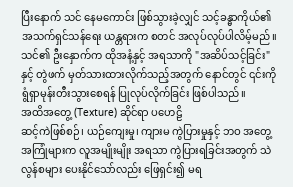ပြီးနောက် သင် နေမကောင်း ဖြစ်သွားခဲ့လျှင် သင့်ခန္ဓာကိုယ်၏ အသက်ရှင်သန်ရေး ယန္တရားက စတင် အလုပ်လုပ်ပါလိမ့်မည်။ သင်၏ ဦးနှောက်က ထိုအနံ့နှင့် အရသာကို "အဆိပ်သင့်ခြင်း" နှင့် တွဲဖက် မှတ်သားထားလိုက်သည့်အတွက် နောင်တွင် ၎င်းကို ရွံရှာမုန်းတီးသွားစေရန် ပြုလုပ်လိုက်ခြင်း ဖြစ်ပါသည်။
အထိအတွေ့ (Texture) ဆိုင်ရာ ပဟေဠိ
ဆင့်ကဲဖြစ်စဉ်၊ ယဉ်ကျေးမှု၊ ကျားမ ကွဲပြားမှုနှင့် ဘဝ အတွေ့အကြုံများက လူအမျိုးမျိုး အရသာ ကွဲပြားရခြင်းအတွက် သဲလွန်စများ ပေးနိုင်သော်လည်း ဖြေရှင်း၍ မရ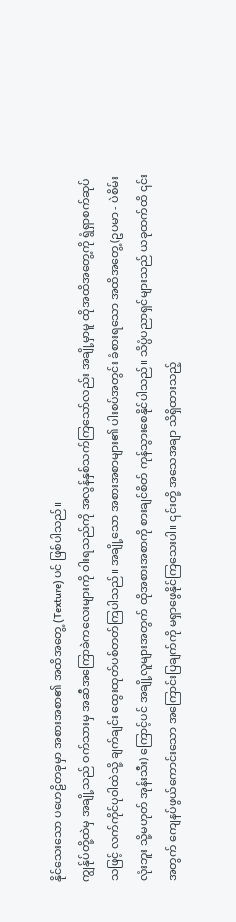နိုင်သေးသော ပဟေဠိတခုမှာ အစားအစာ၏ အထိအတွေ့ (Texture) ပင် ဖြစ်ပါသည်။
ကျွန်ုပ်တို့ထဲမှ အချို့သည် ဝက်သားမှ အဆီအကြောခဲကလေးများကို ဝါးရသည်ကို အလွန်နှစ်သက်ကြသော်လည်း အချို့မှာမူ ထိုအထိအတွေ့ကို ရွံရှာစက်ဆုပ်သဖြင့် လက်ကိုင်ပုဝါထဲသို့ ချက်ချင်း ထွေးထုတ်ပစ်တတ်ကြပါသည်။ အချို့သော အစားအစာများ၏ ပါးစပ်အတွင်း ခံစားရသော အထိအတွေ့ (ဥပမာ - ပဲစိမ်းလုံးဘူး သို့မဟုတ် အုန်းသီး) ကြောင့်ပင် အချို့လူများအတွက် ထိုအစားအစာကို စားချင်စိတ် ကုန်သွားစေနိုင်ပါသည်။ သိပ္ပံပညာရှင်များသည် ယခုထက်ထိ ၎င်းအတွက် ကျေနပ်ဖွယ်ကောင်းသော အကြောင်းပြချက်ကို မရှာဖွေနိုင်ကြသေးပါ။ ၎င်းတို့ အသေအချာ သိရှိထားသည့်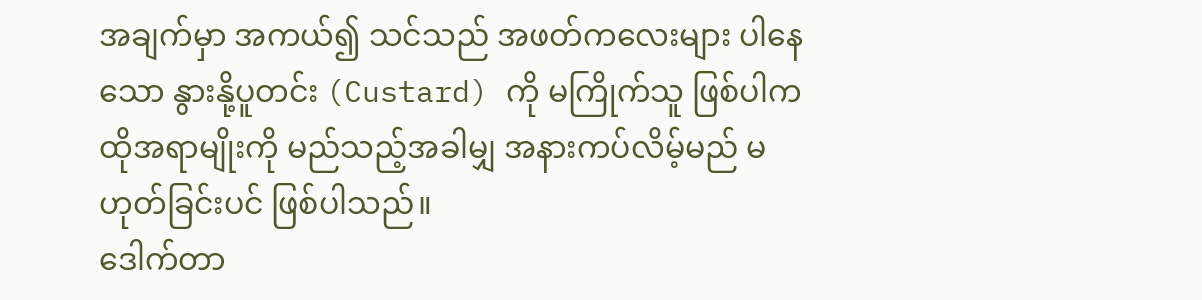အချက်မှာ အကယ်၍ သင်သည် အဖတ်ကလေးများ ပါနေသော နွားနို့ပူတင်း (Custard) ကို မကြိုက်သူ ဖြစ်ပါက ထိုအရာမျိုးကို မည်သည့်အခါမျှ အနားကပ်လိမ့်မည် မဟုတ်ခြင်းပင် ဖြစ်ပါသည်။
ဒေါက်တာ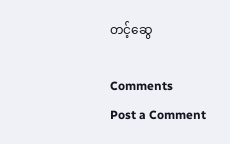တင့်ဆွေ

Comments
Post a Comment